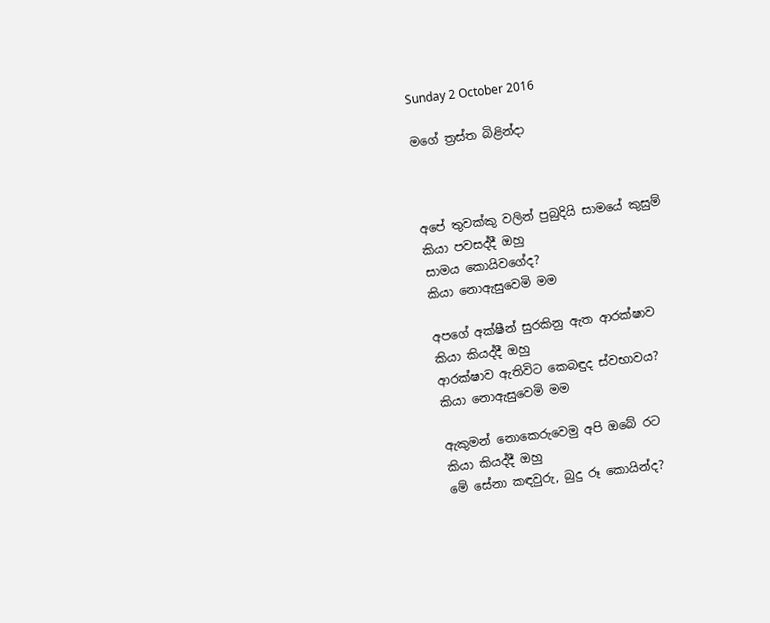Sunday 2 October 2016

මගේ ත්‍රස්ත බිළින්දා



අපේ තුවක්කු වලින් පුබුදියි සාමයේ කුසුම්
කියා පවසද්දී ඔහු
සාමය කොයිවගේද?
කියා නොඇසුවෙමි මම

අපගේ අක්ෂීන් සුරකිනු ඇත ආරක්ෂාව
කියා කියද්දී ඔහු
ආරක්ෂාව ඇතිවිට කෙබඳුද ස්වභාවය?
කියා නොඇසුවෙමි මම

ඇකුමන් නොකෙරුවෙමු අපි ඔබේ රට
කියා කියද්දී ඔහු
මේ සේනා කඳවුරු, බුදු රූ කොයින්ද?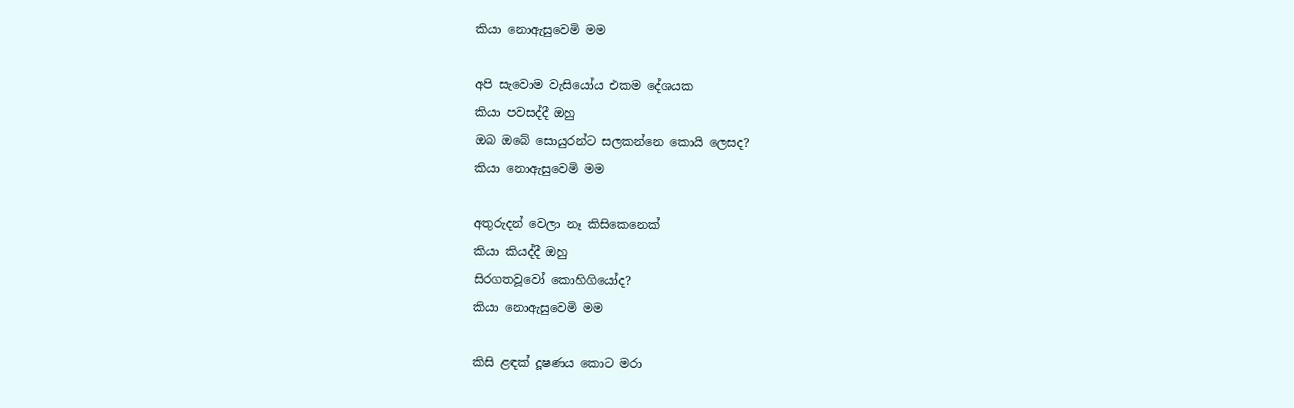කියා නොඇසුවෙමි මම

අපි සැවොම වැසියෝය එකම දේශයක
කියා පවසද්දී ඔහු
ඔබ ඔබේ සොයුරන්ට සලකන්නෙ කොයි ලෙසද?
කියා නොඇසුවෙමි මම

අතුරුදන් වෙලා නෑ කිසිකෙනෙක්
කියා කියද්දී ඔහු
සිරගතවූවෝ කොහිගියෝද?
කියා නොඇසුවෙමි මම

කිසි ළඳක් දූෂණය කොට මරා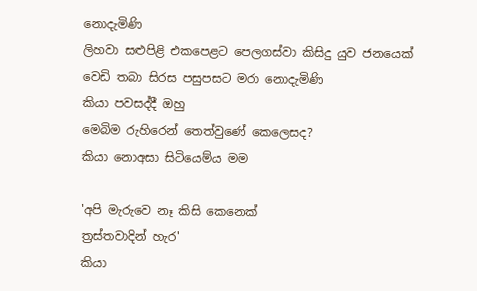නොදැමිණි
ලිහවා සළුපිළි එකපෙළට පෙලගස්වා කිසිදු යුව ජනයෙක්
වෙඩි තබා සිරස පසුපසට මරා නොදැමිණි
කියා පවසද්දී ඔහු
මෙබිම රුහිරෙන් තෙත්වුණේ කෙලෙසද?
කියා නොඅසා සිටියෙම්ය මම

'අපි මැරුවෙ නෑ කිසි කෙනෙක්
ත්‍රස්තවාදින් හැර'
කියා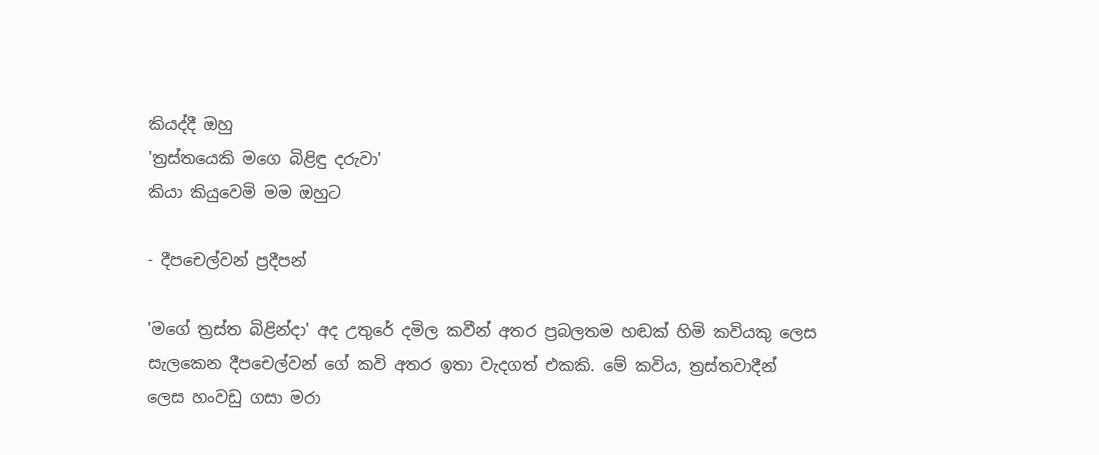කියද්දී ඔහු
'ත්‍රස්තයෙකි මගෙ බිළිඳු දරුවා'
කියා කියුවෙමි මම ඔහුට

- දීපචෙල්වන් ප්‍රදීපන්

'මගේ ත්‍රස්ත බිළින්දා' අද උතුරේ දමිල කවීන් අතර ප්‍රබලතම හඬක් හිමි කවියකු ලෙස සැලකෙන දීපචෙල්වන් ගේ කවි අතර ඉතා වැදගත් එකකි. මේ කවිය, ත්‍රස්තවාදීන් ලෙස හංවඩු ගසා මරා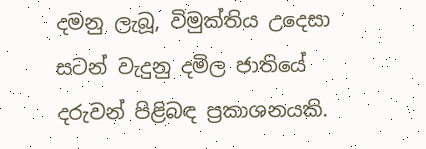දමනු ලැබූ, විමුක්තිය උදෙසා සටන් වැදුනු දමිල ජාතියේ දරුවන් පිළිබඳ ප්‍රකාශනයකි.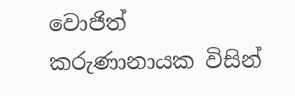වොජිත් කරුණානායක විසින්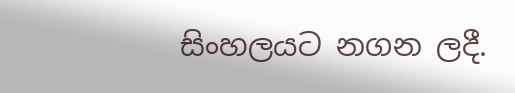සිංහලයට නගන ලදී.